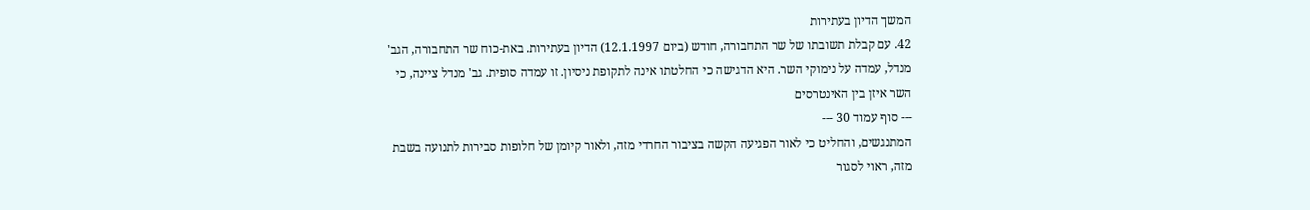המשך הדיון בעתירות
42. עם קבלת תשובתו של שר התחבורה, חודש (ביום 12.1.1997) הדיון בעתירות. באת-כוח שר התחבורה, הגב' מנדל, עמדה על נימוקי השר. היא הדגישה כי החלטתו אינה לתקופת ניסיון. זו עמדה סופית. גב' מנדל ציינה, כי השר איזן בין האינטרסים
--- סוף עמוד 30 ---
המתנגשים, והחליט כי לאור הפגיעה הקשה בציבור החרדי מזה, ולאור קיומן של חלופות סבירות לתנועה בשבת מזה, ראוי לסגור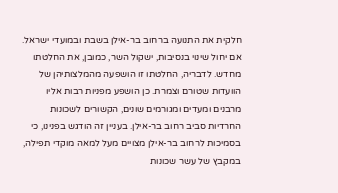חלקית את התנועה ברחוב בר-אילן בשבת ובמועדי ישראל. אם יחול שינוי בנסיבות, ישקול השר, כמובן, את החלטתו מחדש. לדבריה, החלטתו זו הושפעה מהמלצותיהן של הוועדות שטורם וצמרת. כן הושפע מפניות רבות אליו מרבנים ומעדים ומגורמים שונים, הקשורים לשכונות החרדיות סביב רחוב בר-אילן. בעניין זה הודגש בפנינו, כי בסמיכות לרחוב בר-אילן מצויים מעל למאה מוקדי תפילה, במקבץ של עשר שכונות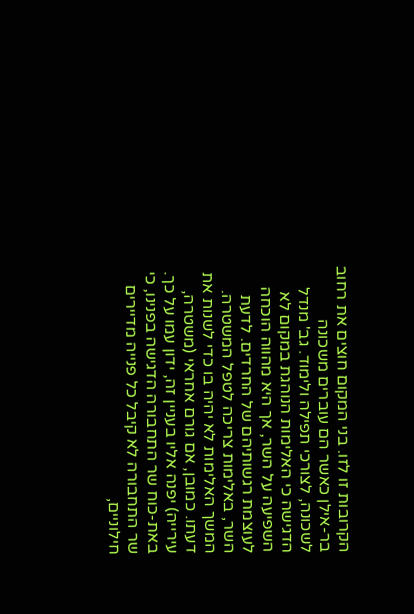הקרובות זו לזו. בני המקום חוצים את רחוב בר-אילן כאשר הם עוברים משכונה לשכונה, לצורכי תפילה ולימוד. גב' מנדל הדגישה כי האלימות הנוהגת במקום לא השפיעה על השר, אך היא מהווה הוכחה לעוצמת רגשותיהם של החרדים. לדעת השר, באלימות צריכה לטפל המשטרה. המשך האלימות לא יהיה בו כדי לשנות את דעתו. כמובן, אם גורם אחראי (משטרה, עירייה) יפנה אליו בעניין זה, ידון עמו על כך. באת-כוח שר התחבורה הדגישה בפנינו, כי שר התחבורה לא קיבל כל פנייה מדיירים חילוניים,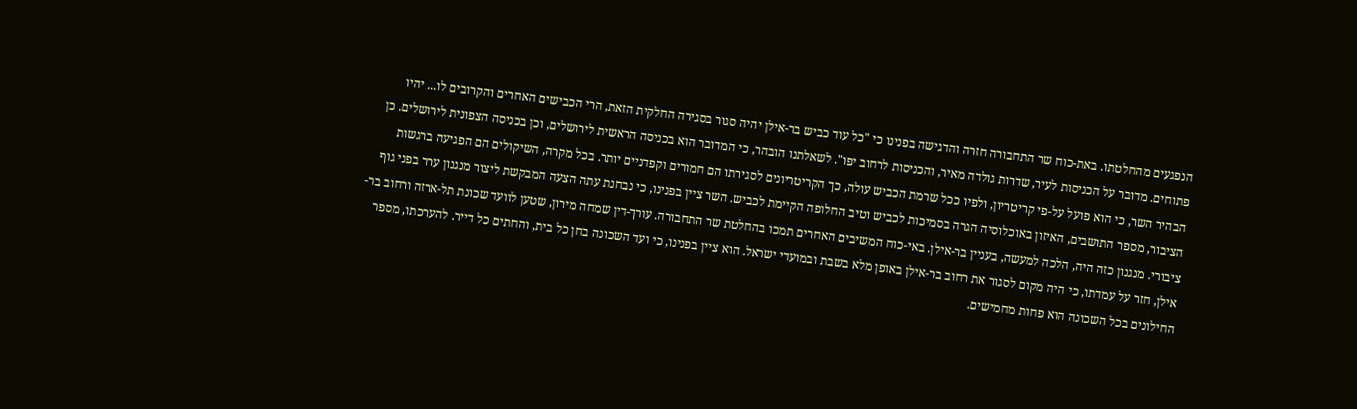הנפגעים מהחלטתו. באת-כוח שר התחבורה חזרה והדגישה בפנינו כי "כל עוד כביש בר-אילן יהיה סגור בסגירה החלקית הזאת, הרי הכבישים האחרים והקרובים לו... יהיו פתוחים. מדובר על הכניסות לעיר, שדרות גולדה מאיר, והכניסות לרחוב יפו". לשאלתנו הובהר, כי המדובר הוא בכניסה הראשית לירושלים, וכן בכניסה הצפונית לירושלים. כן הבהיר השר, כי הוא פועל על-פי קריטריון, ולפיו ככל שרמת הכביש עולה, כך הקריטריונים לסגירתו הם חמורים וקפדניים יותר. בכל מקרה, השיקולים הם הפגיעה ברגשות הציבור, מספר התושבים, האיזון באוכלוסיה הגרה בסמיכות לכביש וטיב החלופה הקיימת לכביש. השר ציין בפנינו, כי נבחנת עתה הצעה המבקשת ליצור מנגנון ערר בפני גוף ציבורי. מנגנון כזה היה, הלכה למעשה, בעניין בר-אילן. באי-כוח המשיבים האחרים תמכו בהחלטת שר התחבורה. עורך-דין שמחה מירון, שטען לוועד שכונת תל-ארזה ורחוב בר-אילן, חזר על עמדתו, כי היה מקום לסגור את רחוב בר-אילן באופן מלא בשבת ובמועדי ישראל. הוא ציין בפנינו, כי ועד השכונה בחן כל בית, והחתים כל דייר. להערכתו, מספר החילונים בכל השכונה הוא פחות מחמישים.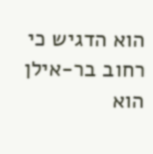הוא הדגיש כי רחוב בר-אילן הוא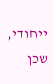ייחודי, שכן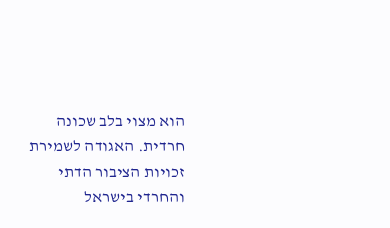הוא מצוי בלב שכונה חרדית. האגודה לשמירת זכויות הציבור הדתי והחרדי בישראל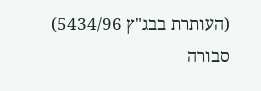(העותרת בבג"ץ 5434/96) סבורה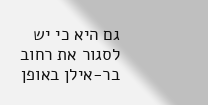גם היא כי יש לסגור את רחוב בר-אילן באופן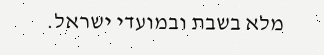מלא בשבת ובמועדי ישראל.